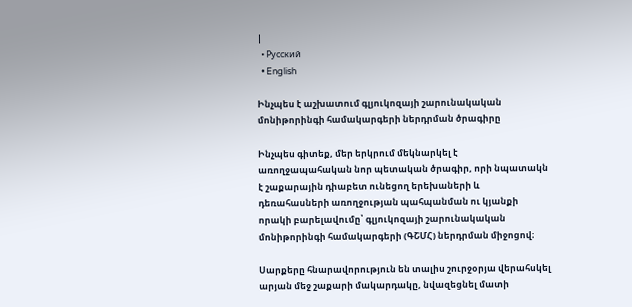|
  • Русский
  • English

Ինչպես է աշխատում գլյուկոզայի շարունակական մոնիթորինգի համակարգերի ներդրման ծրագիրը

Ինչպես գիտեք, մեր երկրում մեկնարկել է առողջապահական նոր պետական ծրագիր, որի նպատակն է շաքարային դիաբետ ունեցող երեխաների և դեռահասների առողջության պահպանման ու կյանքի որակի բարելավումը՝ գլյուկոզայի շարունակական մոնիթորինգի համակարգերի (ԳՇՄՀ) ներդրման միջոցով։

Սարքերը հնարավորություն են տալիս շուրջօրյա վերահսկել արյան մեջ շաքարի մակարդակը, նվազեցնել մատի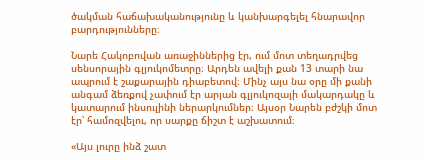ծակման հաճախականությունը և կանխարգելել հնարավոր բարդությունները։

Նարե Հակոբովան առաջիններից էր, ում մոտ տեղադրվեց սենսորային գլյուկոմետրը։ Արդեն ավելի քան 13 տարի նա ապրում է շաքարային դիաբետով։ Մինչ այս նա օրը մի քանի անգամ ձեռքով չափում էր արյան գլյուկոզայի մակարդակը և կատարում ինսուլինի ներարկումներ։ Այսօր Նարեն բժշկի մոտ էր՝ համոզվելու, որ սարքը ճիշտ է աշխատում։

«Այս լուրը ինձ շատ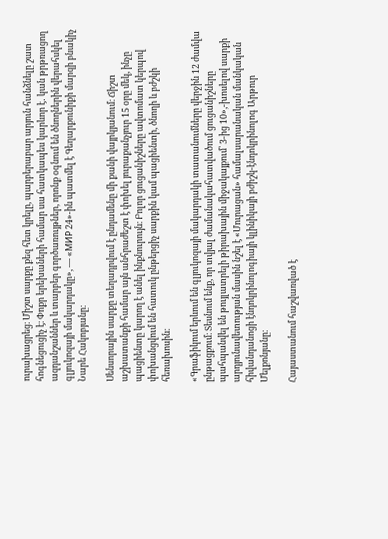ուրախացրեց։ Միշտ սարքը քեզ հետ կրելը, պարբերաբար արյուն հանձնելը շատ հոգնեցուցիչ է։ Փոքր երեխաների համար սա հատկապես կարևոր է․ կան թրթռացող ազդանշաններ և տարբեր գործառույթներ, որոնք օգնում են ծնողներին վերահսկել գլյուկոզայի մակարդակը», — «МИР 24»-ին պատմել է Գեղարքունիքի մարզի բնակիչ Նարե Հակոբյանը։

Սենսորային սարքը տեղադրվում է ընդամենը մի քանի վայրկյանում։ Ճիշտ աշխատանքի համար այն անհրաժեշտ է փոխել յուրաքանչյուր 15 օրը մեկ, ինչը պացիենտը կարող է անել ինքնուրույն։ Բոլոր ցուցանիշները ավտոմատ կերպով փոխանցվում են հատուկ ընթերցիչ սարքին կամ պացիենտի, ծնողի և բժշկի հեռախոսին։

«Գրաֆիկում երևում են գլյուկոզայի մակարդակի տատանումները վերջին 12 ժամվա ընթացքում։ Տեսնում ենք, որ տվյալ ժամանակահատվածում ցուցանիշները պահպանվել են թույլատրելի թիրախային միջակայքում՝ 3-ից 10»,-խոսելով սարքի արդյունավետության մասին նշել է «Մուրացան» համալսարանական մանկական հիվանդանոցի էնդոկրինոլոգիայի կլինիկայի բժիշկ-էնդոկրինոլոգ Արթուր Մելքոնյանը։

Հայաստանում հաշվառված է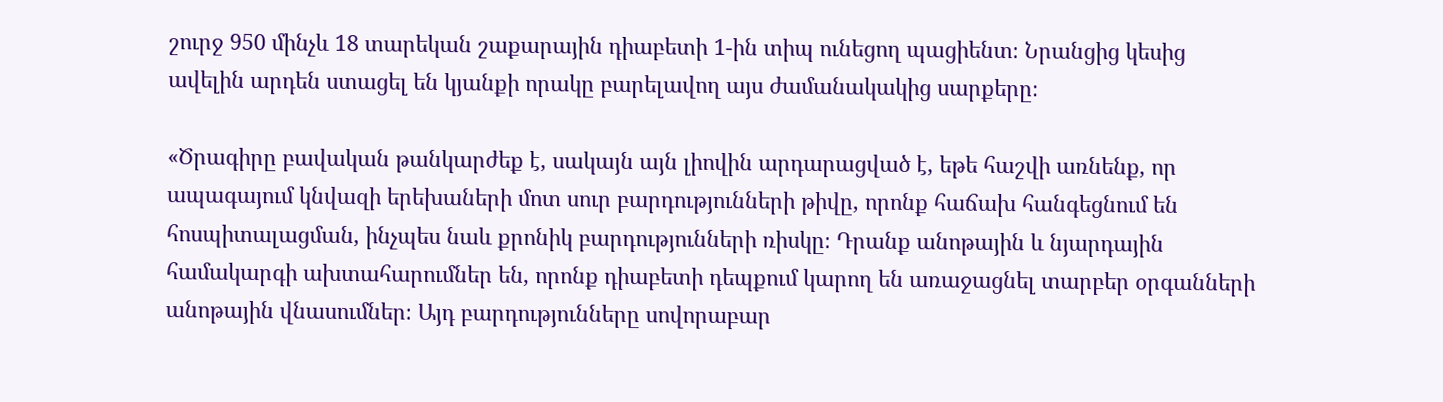շուրջ 950 մինչև 18 տարեկան շաքարային դիաբետի 1-ին տիպ ունեցող պացիենտ։ Նրանցից կեսից ավելին արդեն ստացել են կյանքի որակը բարելավող այս ժամանակակից սարքերը։

«Ծրագիրը բավական թանկարժեք է, սակայն այն լիովին արդարացված է, եթե հաշվի առնենք, որ ապագայում կնվազի երեխաների մոտ սուր բարդությունների թիվը, որոնք հաճախ հանգեցնում են հոսպիտալացման, ինչպես նաև քրոնիկ բարդությունների ռիսկը։ Դրանք անոթային և նյարդային համակարգի ախտահարումներ են, որոնք դիաբետի դեպքում կարող են առաջացնել տարբեր օրգանների անոթային վնասումներ։ Այդ բարդությունները սովորաբար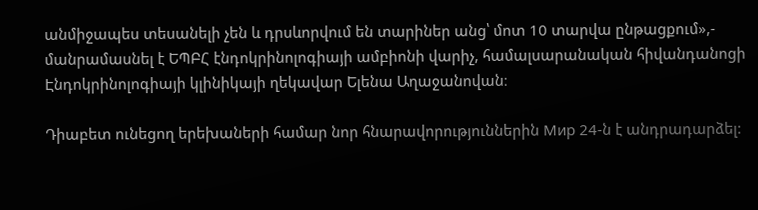անմիջապես տեսանելի չեն և դրսևորվում են տարիներ անց՝ մոտ 10 տարվա ընթացքում»,- մանրամասնել է ԵՊԲՀ էնդոկրինոլոգիայի ամբիոնի վարիչ, համալսարանական հիվանդանոցի Էնդոկրինոլոգիայի կլինիկայի ղեկավար Ելենա Աղաջանովան։

Դիաբետ ունեցող երեխաների համար նոր հնարավորություններին Мир 24-ն է անդրադարձել: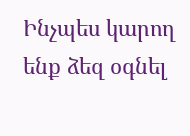Ինչպես կարող ենք ձեզ օգնել